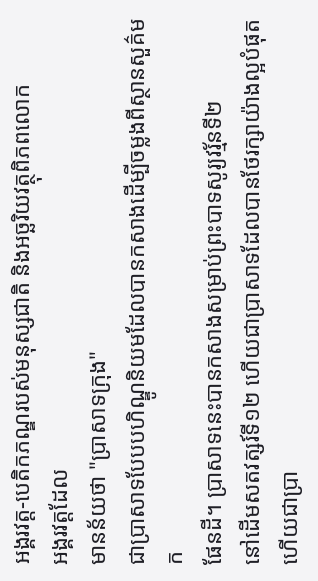អង្គរវត្ត-បេតិកភណ្ឌរបស់មនុស្សជាតិ និងអច្ឆរិយវត្ថុពិភពលោក
អង្គរវត្តដែល
មានន័យថា "ប្រាសាទក្រុង"
ជាប្រាសាទបែបបហិណ្ឌូនិយមដែលបានកសាងដើម្បីចម្លងពីស្ថានសួគ៌មក
ផែនដី។ ប្រាសាទនេះបានកសាងសម្រាប់ព្រះបាទសូរ្យវរ្ម័នទី២
នៅដើមសតវត្សរ៍ទី១២ ហើយជាប្រាសាទដែលបានថែរក្សាយ៉ាងល្អបំផុត
ហើយជាប្រា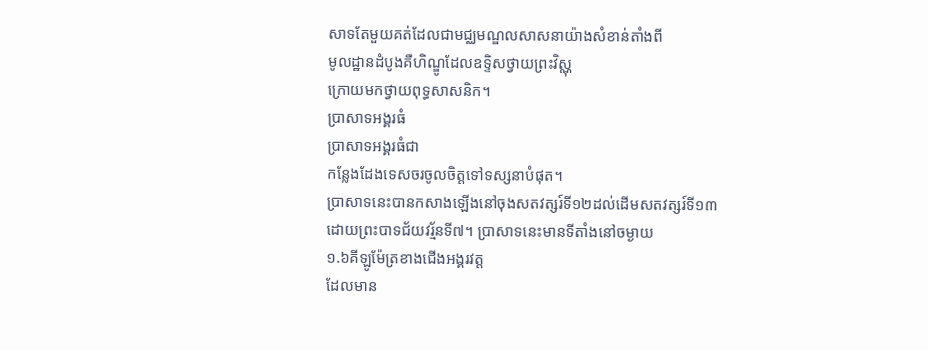សាទតែមួយគត់ដែលជាមជ្ឈមណ្ឌលសាសនាយ៉ាងសំខាន់តាំងពី
មូលដ្ឋានដំបូងគឺហិណ្ឌូដែលឧទ្ទិសថ្វាយព្រះវិស្ណុ
ក្រោយមកថ្វាយពុទ្ធសាសនិក។
ប្រាសាទអង្គរធំ
ប្រាសាទអង្គរធំជា
កន្លែងដែងទេសចរចូលចិត្តទៅទស្សនាបំផុត។
ប្រាសាទនេះបានកសាងឡើងនៅចុងសតវត្សរ៍ទី១២ដល់ដើមសតវត្សរ៍ទី១៣
ដោយព្រះបាទជ័យវរ្ម័នទី៧។ ប្រាសាទនេះមានទីតាំងនៅចម្ងាយ
១.៦គីឡូម៉ែត្រខាងជើងអង្គរវត្ត
ដែលមាន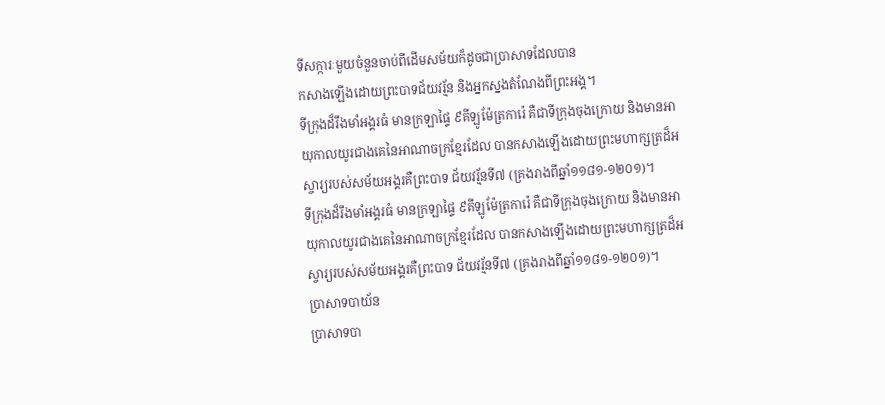ទីសក្ការៈមួយចំនួនចាប់ពីដើមសម័យក៏ដូចជាប្រាសាទដែលបាន
កសាងឡើងដោយព្រះបាទជ័យវរ្ម័ន និងអ្នកស្នងតំណែងពីព្រះអង្គ។
ទីក្រុងដ៏រឹងមាំអង្គរធំ មានក្រឡាផ្ទៃ ៩គីឡូម៉ែត្រការ៉េ គឺជាទីក្រុងចុងក្រោយ និងមានអាយុកាលយូរជាងគេនៃអាណាចក្រខ្មែរដែល បានកសាងឡើងដោយព្រះមហាក្សត្រដ៏អស្ចារ្យរបស់សម័យអង្គរគឺព្រះបាទ ជ័យវរ្ម័នទី៧ (គ្រងរាងពីឆ្នាំ១១៨១-១២០១)។
ទីក្រុងដ៏រឹងមាំអង្គរធំ មានក្រឡាផ្ទៃ ៩គីឡូម៉ែត្រការ៉េ គឺជាទីក្រុងចុងក្រោយ និងមានអាយុកាលយូរជាងគេនៃអាណាចក្រខ្មែរដែល បានកសាងឡើងដោយព្រះមហាក្សត្រដ៏អស្ចារ្យរបស់សម័យអង្គរគឺព្រះបាទ ជ័យវរ្ម័នទី៧ (គ្រងរាងពីឆ្នាំ១១៨១-១២០១)។
ប្រាសាទបាយ័ន
ប្រាសាទបា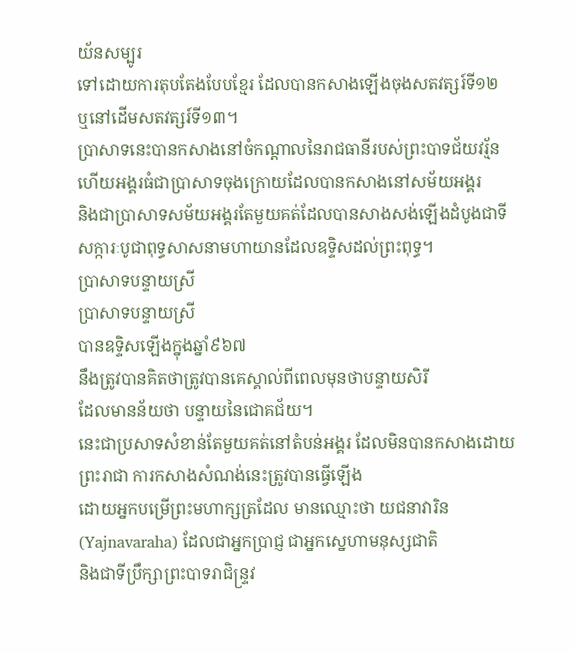យ័នសម្បូរ
ទៅដោយការតុបតែងបែបខ្មែរ ដែលបានកសាងឡើងចុងសតវត្សរ៍ទី១២
ឬនៅដើមសតវត្សរ៍ទី១៣។
ប្រាសាទនេះបានកសាងនៅចំកណ្ដាលនៃរាជធានីរបស់ព្រះបាទជ័យវរ្ម័ន
ហើយអង្គរធំជាប្រាសាទចុងក្រោយដែលបានកសាងនៅសម័យអង្គរ
និងជាប្រាសាទសម័យអង្គរតែមួយគត់ដែលបានសាងសង់ឡើងដំបូងជាទី
សក្ការៈបូជាពុទ្ធសាសនាមហាយានដែលឧទ្ទិសដល់ព្រះពុទ្ធ។
ប្រាសាទបន្ទាយស្រី
ប្រាសាទបន្ទាយស្រី
បានឧទ្ទិសឡើងក្នុងឆ្នាំ៩៦៧
នឹងត្រូវបានគិតថាត្រូវបានគេស្គាល់ពីពេលមុនថាបន្ទាយសិរី
ដែលមានន័យថា បន្ទាយនៃជោគជ័យ។
នេះជាប្រសាទសំខាន់តែមួយគត់នៅតំបន់អង្គរ ដែលមិនបានកសាងដោយ
ព្រះរាជា ការកសាងសំណង់នេះត្រូវបានធ្វើឡើង
ដោយអ្នកបម្រើព្រះមហាក្សត្រដែល មានឈ្មោះថា យជនាវារិន
(Yajnavaraha) ដែលជាអ្នកប្រាជ្ញ ជាអ្នកស្នេហាមនុស្សជាតិ
និងជាទីប្រឹក្សាព្រះបាទរាជិន្ទ្រវ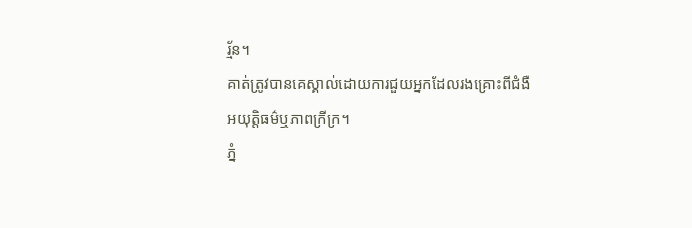រ្ម័ន។
គាត់ត្រូវបានគេស្គាល់ដោយការជួយអ្នកដែលរងគ្រោះពីជំងឺ
អយុត្តិធម៌ឬភាពក្រីក្រ។
ភ្នំ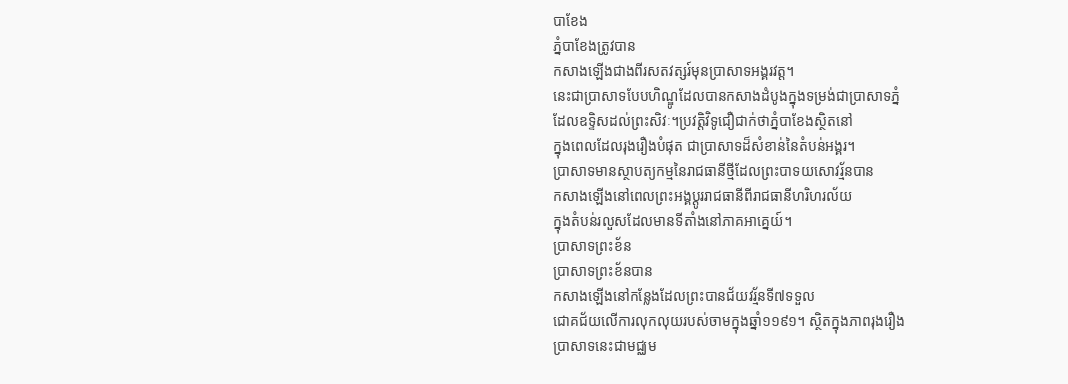បាខែង
ភ្នំបាខែងត្រូវបាន
កសាងឡើងជាងពីរសតវត្សរ៍មុនប្រាសាទអង្គរវត្ត។
នេះជាប្រាសាទបែបហិណ្ឌូដែលបានកសាងដំបូងក្នុងទម្រង់ជាប្រាសាទភ្នំ
ដែលឧទ្ទិសដល់ព្រះសិវៈ។ប្រវត្តិវិទូជឿជាក់ថាភ្នំបាខែងស្ថិតនៅ
ក្នុងពេលដែលរុងរឿងបំផុត ជាប្រាសាទដ៏សំខាន់នៃតំបន់អង្គរ។
ប្រាសាទមានស្ថាបត្យកម្មនៃរាជធានីថ្មីដែលព្រះបាទយសោវរ្ម័នបាន
កសាងឡើងនៅពេលព្រះអង្គប្ដូររាជធានីពីរាជធានីហរិហរល័យ
ក្នុងតំបន់រលួសដែលមានទីតាំងនៅភាគអាគ្នេយ៍។
ប្រាសាទព្រះខ័ន
ប្រាសាទព្រះខ័នបាន
កសាងឡើងនៅកន្លែងដែលព្រះបានជ័យវរ្ម័នទី៧ទទួល
ជោគជ័យលើការលុកលុយរបស់ចាមក្នុងឆ្នាំ១១៩១។ ស្ថិតក្នុងភាពរុងរឿង
ប្រាសាទនេះជាមជ្ឈម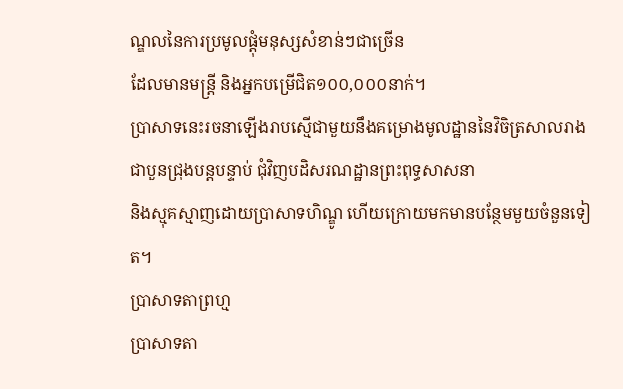ណ្ឌលនៃការប្រមូលផ្ដុំមនុស្សសំខាន់ៗជាច្រើន
ដែលមានមន្ត្រី និងអ្នកបម្រើជិត១០០,០០០នាក់។
ប្រាសាទនេះរចនាឡើងរាបស្មើជាមួយនឹងគម្រោងមូលដ្ឋាននៃវិចិត្រសាលរាង
ជាបួនជ្រុងបន្តបន្ទាប់ ជុំវិញបដិសរណដ្ឋានព្រះពុទ្ធសាសនា
និងស្មុគស្មាញដោយប្រាសាទហិណ្ឌូ ហើយក្រោយមកមានបន្ថែមមួយចំនួនទៀត។
ប្រាសាទតាព្រហ្ម
ប្រាសាទតា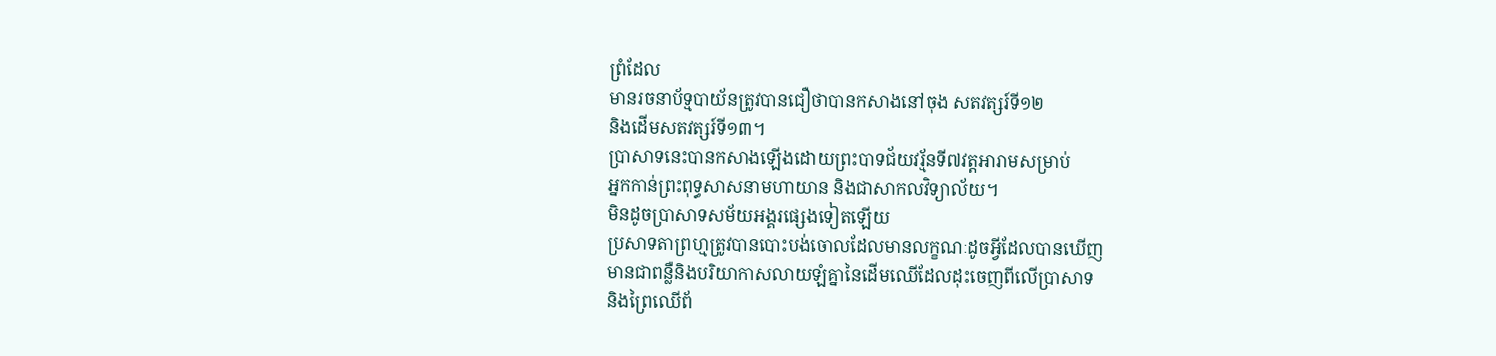ព្រំដែល
មានរចនាប័ទ្មបាយ័នត្រូវបានជឿថាបានកសាងនៅចុង សតវត្សរ៍ទី១២
និងដើមសតវត្សរ៍ទី១៣។
ប្រាសាទនេះបានកសាងឡើងដោយព្រះបាទជ័យវរ្ម័នទី៧វត្តអារាមសម្រាប់
អ្នកកាន់ព្រះពុទ្ធសាសនាមហាយាន និងជាសាកលវិទ្យាល័យ។
មិនដូចប្រាសាទសម័យអង្គរផ្សេងទៀតឡើយ
ប្រសាទតាព្រហ្មត្រូវបានបោះបង់ចោលដែលមានលក្ខណៈដូចអ្វីដែលបានឃើញ
មានជាពន្លឺនិងបរិយាកាសលាយឡំគ្នានៃដើមឈើដែលដុះចេញពីលើប្រាសាទ
និងព្រៃឈើព័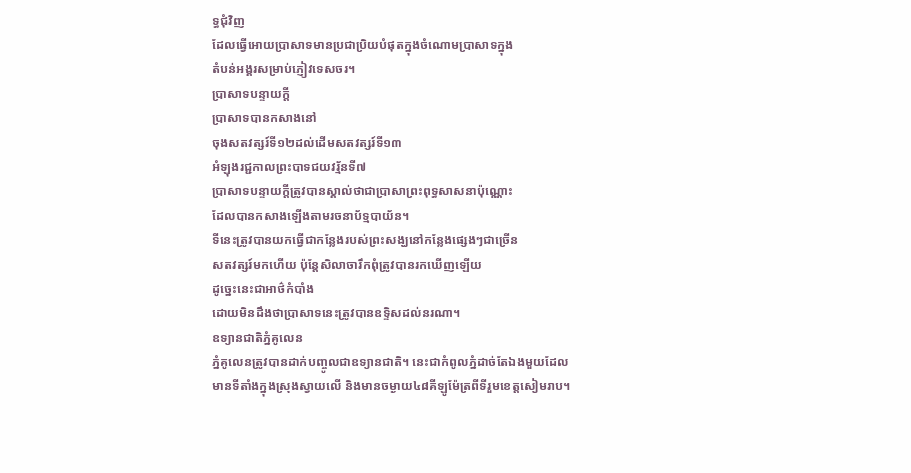ទ្ធជុំវិញ
ដែលធ្វើអោយប្រាសាទមានប្រជាប្រិយបំផុតក្នុងចំណោមប្រាសាទក្នុង
តំបន់អង្គរសម្រាប់ភ្ញៀវទេសចរ។
ប្រាសាទបន្ទាយក្ដី
ប្រាសាទបានកសាងនៅ
ចុងសតវត្សរ៍ទី១២ដល់ដើមសតវត្សរ៍ទី១៣
អំឡុងរជ្ជកាលព្រះបាទជយវរ្ម័នទី៧
ប្រាសាទបន្ទាយក្ដីត្រូវបានស្គាល់ថាជាប្រាសាព្រះពុទ្ធសាសនាប៉ុណ្ណោះ
ដែលបានកសាងឡើងតាមរចនាប័ទ្មបាយ័ន។
ទីនេះត្រូវបានយកធ្វើជាកន្លែងរបស់ព្រះសង្ឃនៅកន្លែងផ្សេងៗជាច្រើន
សតវត្សរ៍មកហើយ ប៉ុន្តែសិលាចារឹកពុំត្រូវបានរកឃើញឡើយ
ដូច្នេះនេះជាអាថ៌កំបាំង
ដោយមិនដឹងថាប្រាសាទនេះត្រូវបានឧទ្ទិសដល់នរណា។
ឧទ្យានជាតិភ្នំគូលេន
ភ្នំគូលេនត្រូវបានដាក់បញ្ចូលជាឧទ្យានជាតិ។ នេះជាកំពូលភ្នំដាច់តែឯងមួយដែលមានទីតាំងក្នុងស្រុងស្វាយលើ និងមានចម្ងាយ៤៨គីឡូម៉ែត្រពីទីរួមខេត្តសៀមរាប។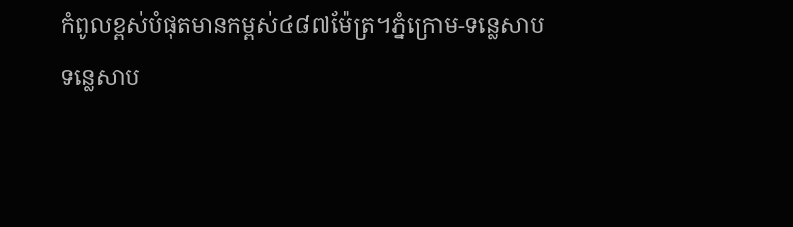កំពូលខ្ពស់បំផុតមានកម្ពស់៤៨៧ម៉ែត្រ។ភ្នំក្រោម-ទន្លេសាប
ទន្លេសាប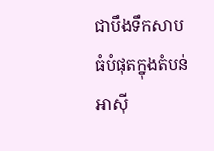ជាបឹងទឹកសាបធំបំផុតក្នុងតំបន់អាស៊ី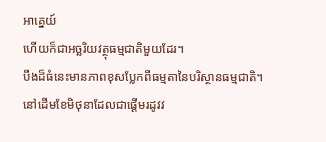អាគ្នេយ៍
ហើយក៏ជាអច្ឆរិយវត្ថុធម្មជាតិមួយដែរ។
បឹងដ៏ធំនេះមានភាពខុសប្លែកពីធម្មតានៃបរិស្ថានធម្មជាតិ។
នៅដើមខែមិថុនាដែលជាផ្ដើមរដូវវ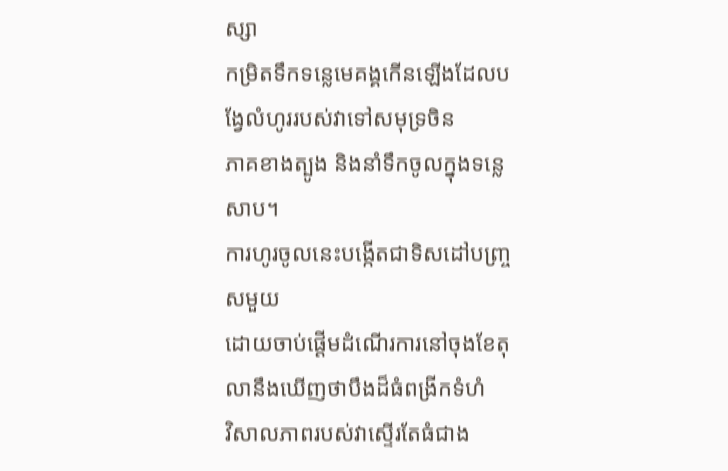ស្សា
កម្រិតទឹកទន្លេមេគង្គកើនឡើងដែលបង្វែលំហូររបស់វាទៅសមុទ្រចិន
ភាគខាងត្បូង និងនាំទឹកចូលក្នុងទន្លេសាប។
ការហូរចូលនេះបង្កើតជាទិសដៅបញ្ច្រសមួយ
ដោយចាប់ផ្ដើមដំណើរការនៅចុងខែតុលានឹងឃើញថាបឹងដ៏ធំពង្រីកទំហំ
វិសាលភាពរបស់វាស្ទើរតែធំជាង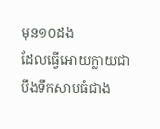មុន១០ដង
ដែលធ្វើអោយក្លាយជាបឹងទឹកសាបធំជាង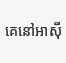គេនៅអាស៊ី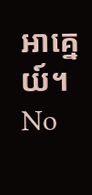អាគ្នេយ៍។
No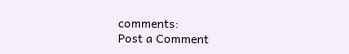comments:
Post a Comment